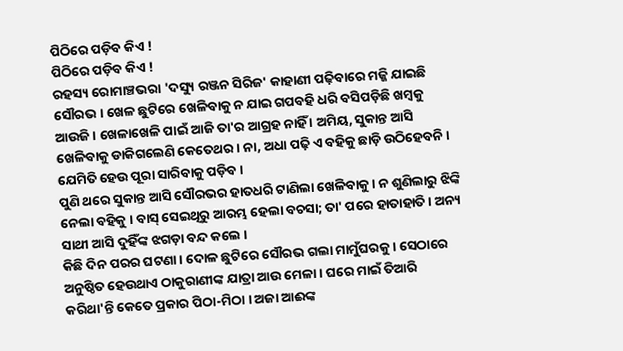ପିଠିରେ ପଡ଼ିବ କିଏ !
ପିଠିରେ ପଡ଼ିବ କିଏ !
ରହସ୍ୟ ରୋମାଞ୍ଚଭରା 'ଦସ୍ୟୁ ରଞ୍ଜନ ସିରିଜ' କାହାଣୀ ପଢ଼ିବାରେ ମଜ୍ଜି ଯାଇଛି ସୌରଭ । ଖେଳ ଛୁଟିରେ ଖେଳିବାକୁ ନ ଯାଇ ଗପବହି ଧରି ବସିପଡ଼ିଛି ଖମ୍ବକୁ ଆଉଜି । ଖେଳାଖେଳି ପାଇଁ ଆଜି ତା'ର ଆଗ୍ରହ ନାହିଁ । ଅମିୟ, ସୁକାନ୍ତ ଆସି ଖେଳିବାକୁ ଡାକିଗଲେଣି କେତେଥର । ନା, ଅଧା ପଢ଼ି ଏ ବହିକୁ ଛାଡ଼ି ଉଠିହେବନି । ଯେମିତି ହେଉ ପୂରା ସାରିବାକୁ ପଡ଼ିବ ।
ପୁଣି ଥରେ ସୁକାନ୍ତ ଆସି ସୌରଭର ହାତଧରି ଟାଣିଲା ଖେଳିବାକୁ । ନ ଶୁଣିଲାରୁ ଝିଙ୍କି ନେଲା ବହିକୁ । ବାସ୍ ସେଇଥିରୁ ଆରମ୍ଭ ହେଲା ବଚସା; ତା' ପରେ ହାତାହାତି । ଅନ୍ୟ ସାଥୀ ଆସି ଦୁହିଁଙ୍କ ଝଗଡ଼ା ବନ୍ଦ କଲେ ।
କିଛି ଦିନ ପରର ଘଟଣା । ଦୋଳ ଛୁଟିରେ ସୌରଭ ଗଲା ମାମୁଁଘରକୁ । ସେଠାରେ ଅନୁଷ୍ଠିତ ହେଉଥାଏ ଠାକୁରାଣୀଙ୍କ ଯାତ୍ରା ଆଉ ମେଳା । ଘରେ ମାଇଁ ତିଆରି କରିଥା'ନ୍ତି କେତେ ପ୍ରକାର ପିଠା-ମିଠା । ଅଜା ଆଈଙ୍କ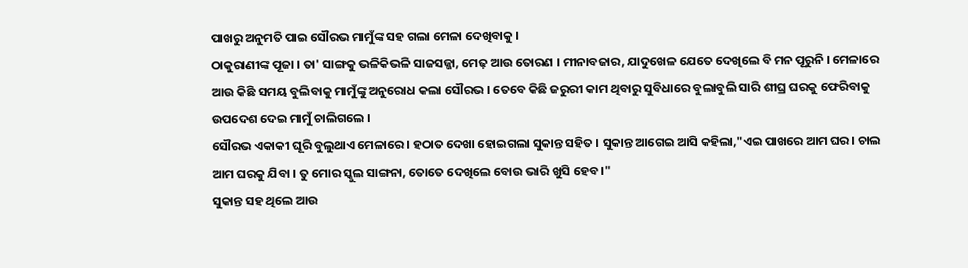ପାଖରୁ ଅନୁମତି ପାଇ ସୌରଭ ମାମୁଁଙ୍କ ସହ ଗଲା ମେଳା ଦେଖିବାକୁ ।
ଠାକୁରାଣୀଙ୍କ ପୂଜା । ତା' ସାଙ୍ଗକୁ ଭଳିକିଭଳି ସାଜସଜ୍ଜା, ମେଢ଼ ଆଉ ତୋରଣ । ମୀନାବଜାର, ଯାଦୁଖେଳ ଯେତେ ଦେଖିଲେ ବି ମନ ପୂରୁନି । ମେଳାରେ ଆଉ କିଛି ସମୟ ବୁଲିବାକୁ ମାମୁଁଙ୍କୁ ଅନୁରୋଧ କଲା ସୌରଭ । ତେବେ କିଛି ଜରୁରୀ କାମ ଥିବାରୁ ସୁବିଧାରେ ବୁଲାବୁଲି ସାରି ଶୀଘ୍ର ଘରକୁ ଫେରିବାକୁ ଉପଦେଶ ଦେଇ ମାମୁଁ ଚାଲିଗଲେ ।
ସୌରଭ ଏକାକୀ ଘୂରି ବୁଲୁଥାଏ ମେଳାରେ । ହଠାତ ଦେଖା ହୋଇଗଲା ସୁକାନ୍ତ ସହିତ । ସୁକାନ୍ତ ଆଗେଇ ଆସି କହିଲା,"ଏଇ ପାଖରେ ଆମ ଘର । ଚାଲ ଆମ ଘରକୁ ଯିବା । ତୁ ମୋର ସ୍କୁଲ ସାଙ୍ଗନା, ତୋତେ ଦେଖିଲେ ବୋଉ ଭାରି ଖୁସି ହେବ ।"
ସୁକାନ୍ତ ସହ ଥିଲେ ଆଉ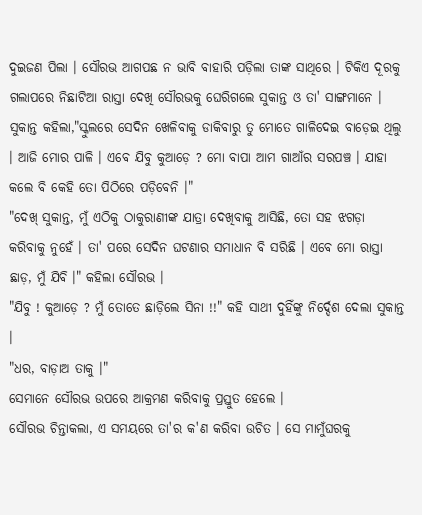ଦୁଇଜଣ ପିଲା । ସୌରଭ ଆଗପଛ ନ ଭାବି ବାହାରି ପଡ଼ିଲା ତାଙ୍କ ସାଥିରେ । ଟିକିଏ ଦୂରକୁ ଗଲାପରେ ନିଛାଟିଆ ରାସ୍ତା ଦେଖି ସୌରଭକୁ ଘେରିଗଲେ ସୁକାନ୍ତ ଓ ତା' ସାଙ୍ଗମାନେ । ସୁକାନ୍ତ କହିଲା,"ସ୍କୁଲରେ ସେଦିନ ଖେଳିବାକୁ ଡାକିବାରୁ ତୁ ମୋତେ ଗାଳିଦେଇ ବାଡ଼େଇ ଥିଲୁ । ଆଜି ମୋର ପାଳି । ଏବେ ଯିବୁ କୁଆଡ଼େ ? ମୋ ବାପା ଆମ ଗାଆଁର ସରପଞ୍ଚ । ଯାହା କଲେ ବି କେହି ତୋ ପିଠିରେ ପଡ଼ିବେନି ।"
"ଦେଖ୍ ସୁକାନ୍ତ, ମୁଁ ଏଠିକୁ ଠାକୁରାଣୀଙ୍କ ଯାତ୍ରା ଦେଖିବାକୁ ଆସିଛି, ତୋ ସହ ଝଗଡ଼ା କରିବାକୁ ନୁହେଁ । ତା' ପରେ ସେଦିନ ଘଟଣାର ସମାଧାନ ବି ସରିଛି । ଏବେ ମୋ ରାସ୍ତା ଛାଡ଼, ମୁଁ ଯିବି ।" କହିଲା ସୌରଭ ।
"ଯିବୁ ! କୁଆଡ଼େ ? ମୁଁ ତୋତେ ଛାଡ଼ିଲେ ସିନା !!" କହି ସାଥୀ ଦୁହିଁଙ୍କୁ ନିର୍ଦ୍ଦେଶ ଦେଲା ସୁକାନ୍ତ ।
"ଧର, ବାଡ଼ାଅ ତାକୁ ।"
ସେମାନେ ସୌରଭ ଉପରେ ଆକ୍ରମଣ କରିବାକୁ ପ୍ରସ୍ତୁତ ହେଲେ ।
ସୌରଭ ଚିନ୍ତାକଲା, ଏ ସମୟରେ ତା'ର କ'ଣ କରିବା ଉଚିତ । ସେ ମାମୁଁଘରକୁ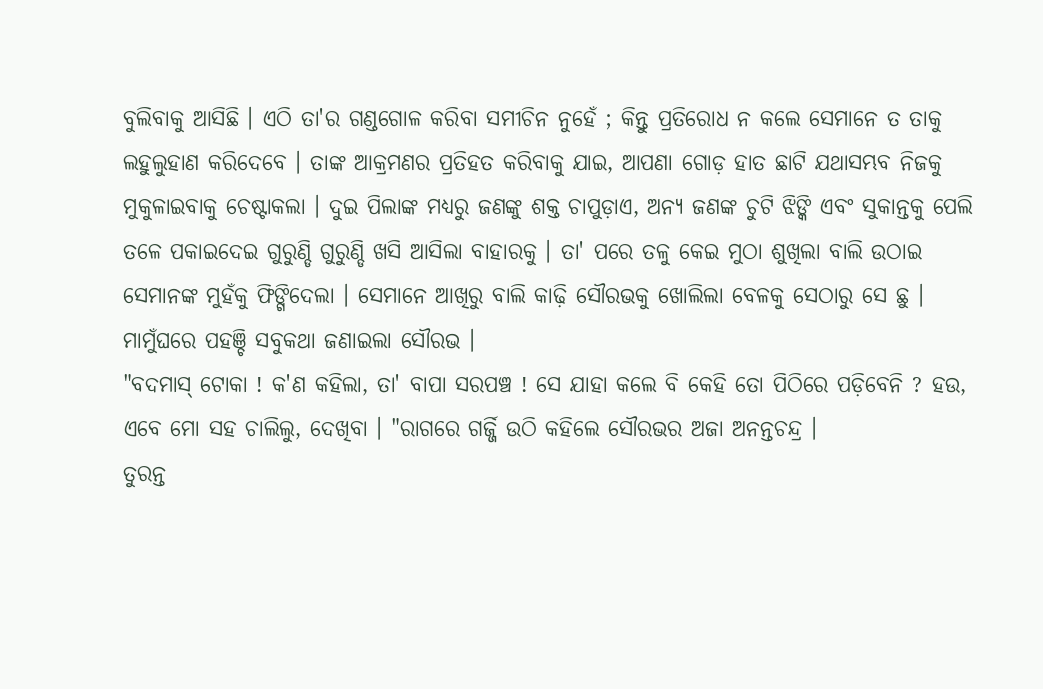ବୁଲିବାକୁ ଆସିଛି । ଏଠି ତା'ର ଗଣ୍ଡଗୋଳ କରିବା ସମୀଚିନ ନୁହେଁ ; କିନ୍ତୁ ପ୍ରତିରୋଧ ନ କଲେ ସେମାନେ ତ ତାକୁ ଲହୁଲୁହାଣ କରିଦେବେ । ତାଙ୍କ ଆକ୍ରମଣର ପ୍ରତିହତ କରିବାକୁ ଯାଇ, ଆପଣା ଗୋଡ଼ ହାତ ଛାଟି ଯଥାସମ୍ଭବ ନିଜକୁ ମୁକୁଳାଇବାକୁ ଚେଷ୍ଟାକଲା । ଦୁଇ ପିଲାଙ୍କ ମଧ୍ୟରୁ ଜଣଙ୍କୁ ଶକ୍ତ ଚାପୁଡ଼ାଏ, ଅନ୍ୟ ଜଣଙ୍କ ଚୁଟି ଝିଙ୍କି ଏବଂ ସୁକାନ୍ତକୁ ପେଲି ତଳେ ପକାଇଦେଇ ଗୁରୁଣ୍ଡି ଗୁରୁଣ୍ଡି ଖସି ଆସିଲା ବାହାରକୁ । ତା' ପରେ ତଳୁ କେଇ ମୁଠା ଶୁଖିଲା ବାଲି ଉଠାଇ ସେମାନଙ୍କ ମୁହଁକୁ ଫିଙ୍ଗିଦେଲା । ସେମାନେ ଆଖିରୁ ବାଲି କାଢ଼ି ସୌରଭକୁ ଖୋଲିଲା ବେଳକୁ ସେଠାରୁ ସେ ଛୁ ।
ମାମୁଁଘରେ ପହଞ୍ଚି ସବୁକଥା ଜଣାଇଲା ସୌରଭ ।
"ବଦମାସ୍ ଟୋକା ! କ'ଣ କହିଲା, ତା' ବାପା ସରପଞ୍ଚ ! ସେ ଯାହା କଲେ ବି କେହି ତୋ ପିଠିରେ ପଡ଼ିବେନି ? ହଉ, ଏବେ ମୋ ସହ ଚାଲିଲୁ, ଦେଖିବା । "ରାଗରେ ଗର୍ଜ୍ଜି ଉଠି କହିଲେ ସୌରଭର ଅଜା ଅନନ୍ତଚନ୍ଦ୍ର ।
ତୁରନ୍ତ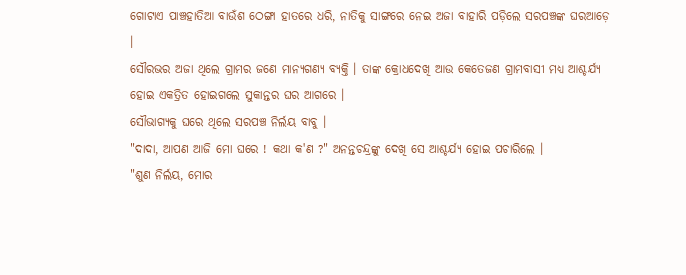ଗୋଟାଏ ପାଞ୍ଚହାତିଆ ବାଉଁଶ ଠେଙ୍ଗା ହାତରେ ଧରି, ନାତିକୁ ସାଙ୍ଗରେ ନେଇ ଅଜା ବାହାରି ପଡ଼ିଲେ ସରପଞ୍ଚଙ୍କ ଘରଆଡ଼େ ।
ସୌରଭର ଅଜା ଥିଲେ ଗ୍ରାମର ଜଣେ ମାନ୍ୟଗଣ୍ୟ ବ୍ୟକ୍ତି । ତାଙ୍କ କ୍ରୋଧଦେଖି ଆଉ କେତେଜଣ ଗ୍ରାମବାସୀ ମଧ୍ୟ ଆଶ୍ଚର୍ଯ୍ୟ ହୋଇ ଏକତ୍ରିତ ହୋଇଗଲେ ସୁକାନ୍ତର ଘର ଆଗରେ ।
ସୌଭାଗ୍ୟକୁ ଘରେ ଥିଲେ ସରପଞ୍ଚ ନିର୍ଲୟ ବାବୁ ।
"ଦାଦା, ଆପଣ ଆଜି ମୋ ଘରେ ! କଥା କ'ଣ ?" ଅନନ୍ତଚନ୍ଦ୍ରଙ୍କୁ ଦେଖି ସେ ଆଶ୍ଚର୍ଯ୍ୟ ହୋଇ ପଚାରିଲେ ।
"ଶୁଣ ନିର୍ଲୟ, ମୋର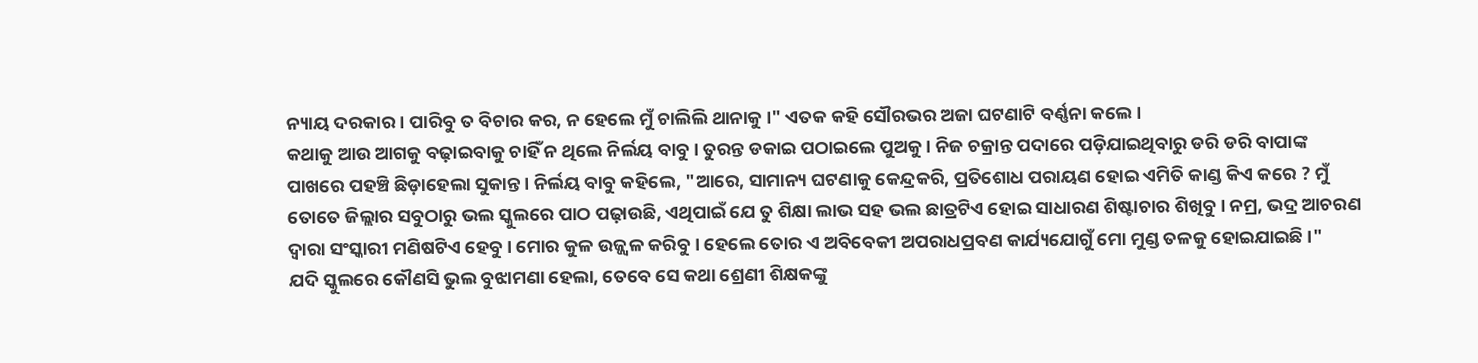ନ୍ୟାୟ ଦରକାର । ପାରିବୁ ତ ବିଚାର କର, ନ ହେଲେ ମୁଁ ଚାଲିଲି ଥାନାକୁ ।" ଏତକ କହି ସୌରଭର ଅଜା ଘଟଣାଟି ବର୍ଣ୍ଣନା କଲେ ।
କଥାକୁ ଆଉ ଆଗକୁ ବଢ଼ାଇବାକୁ ଚାହିଁ ନ ଥିଲେ ନିର୍ଲୟ ବାବୁ । ତୁରନ୍ତ ଡକାଇ ପଠାଇଲେ ପୁଅକୁ । ନିଜ ଚକ୍ରାନ୍ତ ପଦାରେ ପଡ଼ିଯାଇଥିବାରୁ ଡରି ଡରି ବାପାଙ୍କ ପାଖରେ ପହଞ୍ଚି ଛିଡ଼ାହେଲା ସୁକାନ୍ତ । ନିର୍ଲୟ ବାବୁ କହିଲେ, "ଆରେ, ସାମାନ୍ୟ ଘଟଣାକୁ କେନ୍ଦ୍ରକରି, ପ୍ରତିଶୋଧ ପରାୟଣ ହୋଇ ଏମିତି କାଣ୍ଡ କିଏ କରେ ? ମୁଁ ତୋତେ ଜିଲ୍ଲାର ସବୁଠାରୁ ଭଲ ସ୍କୁଲରେ ପାଠ ପଢ଼ାଉଛି, ଏଥିପାଇଁ ଯେ ତୁ ଶିକ୍ଷା ଲାଭ ସହ ଭଲ ଛାତ୍ରଟିଏ ହୋଇ ସାଧାରଣ ଶିଷ୍ଟାଚାର ଶିଖିବୁ । ନମ୍ର, ଭଦ୍ର ଆଚରଣ ଦ୍ୱାରା ସଂସ୍କାରୀ ମଣିଷଟିଏ ହେବୁ । ମୋର କୁଳ ଉଜ୍ଜ୍ୱଳ କରିବୁ । ହେଲେ ତୋର ଏ ଅବିବେକୀ ଅପରାଧପ୍ରବଣ କାର୍ଯ୍ୟଯୋଗୁଁ ମୋ ମୁଣ୍ଡ ତଳକୁ ହୋଇଯାଇଛି ।"
ଯଦି ସ୍କୁଲରେ କୌଣସି ଭୁଲ ବୁଝାମଣା ହେଲା, ତେବେ ସେ କଥା ଶ୍ରେଣୀ ଶିକ୍ଷକଙ୍କୁ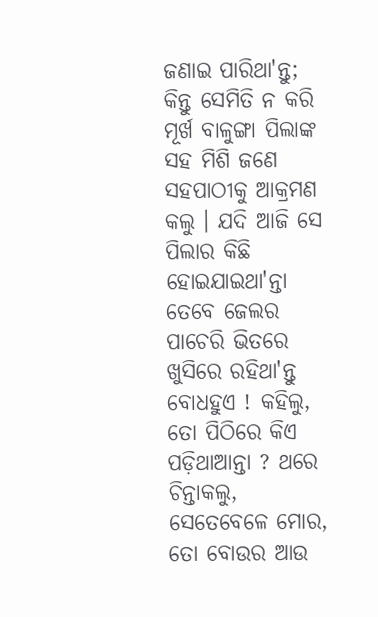ଜଣାଇ ପାରିଥା'ନ୍ତୁ; କିନ୍ତୁ ସେମିତି ନ କରି ମୂର୍ଖ ବାଳୁଙ୍ଗା ପିଲାଙ୍କ ସହ ମିଶି ଜଣେ ସହପାଠୀକୁ ଆକ୍ରମଣ କଲୁ । ଯଦି ଆଜି ସେ ପିଲାର କିଛି ହୋଇଯାଇଥା'ନ୍ତା ତେବେ ଜେଲର ପାଚେରି ଭିତରେ ଖୁସିରେ ରହିଥା'ନ୍ତୁ ବୋଧହୁଏ ! କହିଲୁ, ତୋ ପିଠିରେ କିଏ ପଡ଼ିଥାଆନ୍ତା ? ଥରେ ଚିନ୍ତାକଲୁ, ସେତେବେଳେ ମୋର, ତୋ ବୋଉର ଆଉ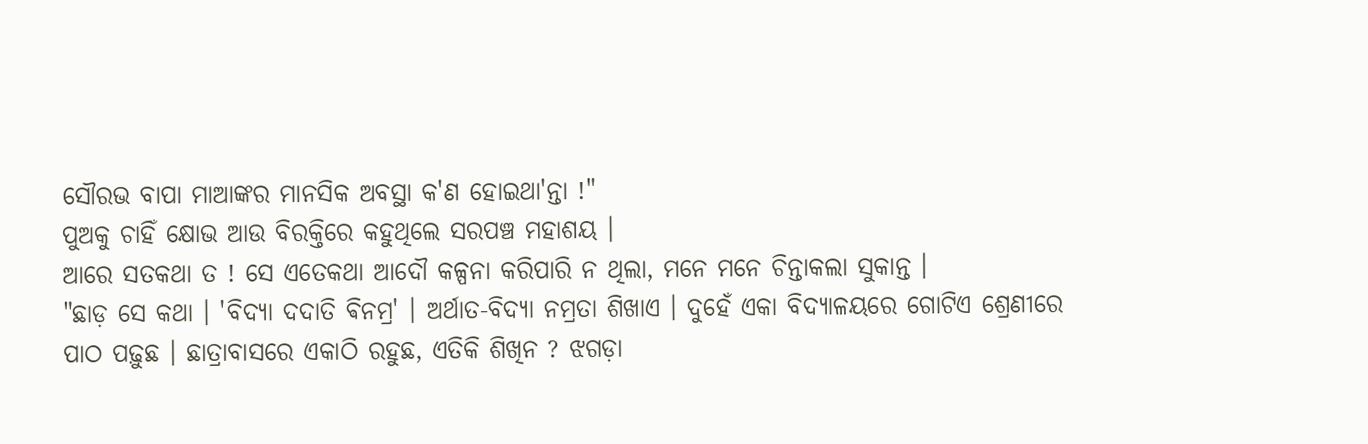ସୌରଭ ବାପା ମାଆଙ୍କର ମାନସିକ ଅବସ୍ଥା କ'ଣ ହୋଇଥା'ନ୍ତା !"
ପୁଅକୁ ଚାହିଁ କ୍ଷୋଭ ଆଉ ବିରକ୍ତିରେ କହୁଥିଲେ ସରପଞ୍ଚ ମହାଶୟ ।
ଆରେ ସତକଥା ତ ! ସେ ଏତେକଥା ଆଦୌ କଳ୍ପନା କରିପାରି ନ ଥିଲା, ମନେ ମନେ ଚିନ୍ତାକଲା ସୁକାନ୍ତ ।
"ଛାଡ଼ ସେ କଥା । 'ବିଦ୍ୟା ଦଦାତି ଵିନମ୍ର' । ଅର୍ଥାତ-ବିଦ୍ୟା ନମ୍ରତା ଶିଖାଏ । ଦୁହେଁ ଏକା ବିଦ୍ୟାଳୟରେ ଗୋଟିଏ ଶ୍ରେଣୀରେ ପାଠ ପଢ଼ୁଛ । ଛାତ୍ରାବାସରେ ଏକାଠି ରହୁଛ, ଏତିକି ଶିଖିନ ? ଝଗଡ଼ା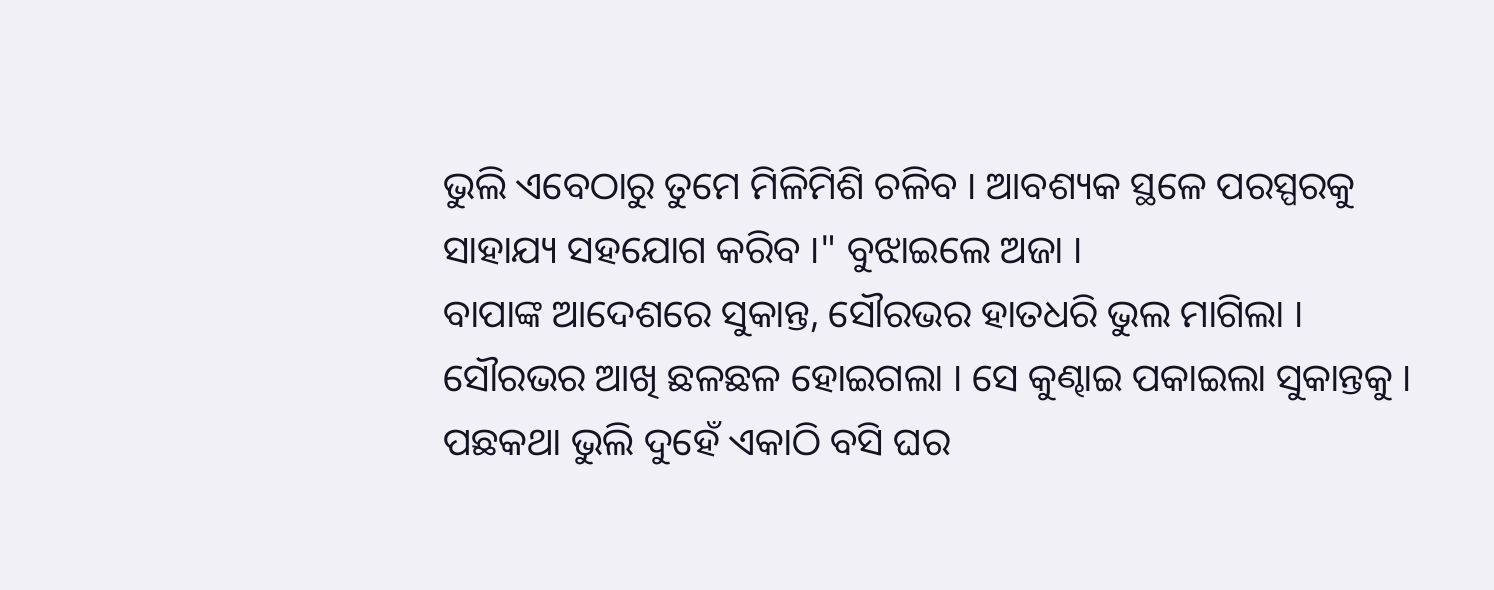ଭୁଲି ଏବେଠାରୁ ତୁମେ ମିଳିମିଶି ଚଳିବ । ଆବଶ୍ୟକ ସ୍ଥଳେ ପରସ୍ପରକୁ ସାହାଯ୍ୟ ସହଯୋଗ କରିବ ।" ବୁଝାଇଲେ ଅଜା ।
ବାପାଙ୍କ ଆଦେଶରେ ସୁକାନ୍ତ, ସୌରଭର ହାତଧରି ଭୁଲ ମାଗିଲା । ସୌରଭର ଆଖି ଛଳଛଳ ହୋଇଗଲା । ସେ କୁଣ୍ଢାଇ ପକାଇଲା ସୁକାନ୍ତକୁ । ପଛକଥା ଭୁଲି ଦୁହେଁ ଏକାଠି ବସି ଘର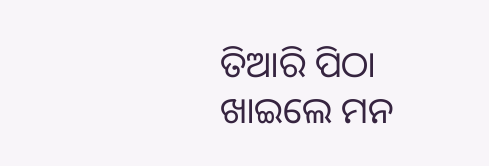ତିଆରି ପିଠା ଖାଇଲେ ମନ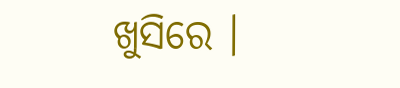ଖୁସିରେ ।